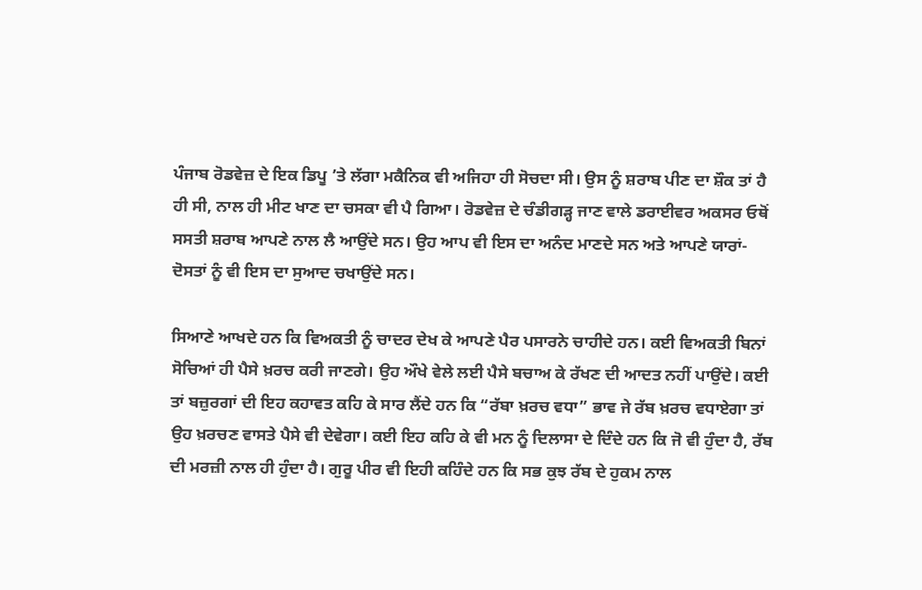ਪੰਜਾਬ ਰੋਡਵੇਜ਼ ਦੇ ਇਕ ਡਿਪੂ ’ਤੇ ਲੱਗਾ ਮਕੈਨਿਕ ਵੀ ਅਜਿਹਾ ਹੀ ਸੋਚਦਾ ਸੀ। ਉਸ ਨੂੰ ਸ਼ਰਾਬ ਪੀਣ ਦਾ ਸ਼ੌਕ ਤਾਂ ਹੈ ਹੀ ਸੀ, ਨਾਲ ਹੀ ਮੀਟ ਖਾਣ ਦਾ ਚਸਕਾ ਵੀ ਪੈ ਗਿਆ। ਰੋਡਵੇਜ਼ ਦੇ ਚੰਡੀਗੜ੍ਹ ਜਾਣ ਵਾਲੇ ਡਰਾਈਵਰ ਅਕਸਰ ਓਥੋਂ ਸਸਤੀ ਸ਼ਰਾਬ ਆਪਣੇ ਨਾਲ ਲੈ ਆਉਂਦੇ ਸਨ। ਉਹ ਆਪ ਵੀ ਇਸ ਦਾ ਅਨੰਦ ਮਾਣਦੇ ਸਨ ਅਤੇ ਆਪਣੇ ਯਾਰਾਂ-ਦੋਸਤਾਂ ਨੂੰ ਵੀ ਇਸ ਦਾ ਸੁਆਦ ਚਖਾਉਂਦੇ ਸਨ।

ਸਿਆਣੇ ਆਖਦੇ ਹਨ ਕਿ ਵਿਅਕਤੀ ਨੂੰ ਚਾਦਰ ਦੇਖ ਕੇ ਆਪਣੇ ਪੈਰ ਪਸਾਰਨੇ ਚਾਹੀਦੇ ਹਨ। ਕਈ ਵਿਅਕਤੀ ਬਿਨਾਂ ਸੋਚਿਆਂ ਹੀ ਪੈਸੇ ਖ਼ਰਚ ਕਰੀ ਜਾਣਗੇ। ਉਹ ਔਖੇ ਵੇਲੇ ਲਈ ਪੈਸੇ ਬਚਾਅ ਕੇ ਰੱਖਣ ਦੀ ਆਦਤ ਨਹੀਂ ਪਾਉਂਦੇ। ਕਈ ਤਾਂ ਬਜ਼ੁਰਗਾਂ ਦੀ ਇਹ ਕਹਾਵਤ ਕਹਿ ਕੇ ਸਾਰ ਲੈਂਦੇ ਹਨ ਕਿ “ਰੱਬਾ ਖ਼ਰਚ ਵਧਾ” ਭਾਵ ਜੇ ਰੱਬ ਖ਼ਰਚ ਵਧਾਏਗਾ ਤਾਂ ਉਹ ਖ਼ਰਚਣ ਵਾਸਤੇ ਪੈਸੇ ਵੀ ਦੇਵੇਗਾ। ਕਈ ਇਹ ਕਹਿ ਕੇ ਵੀ ਮਨ ਨੂੰ ਦਿਲਾਸਾ ਦੇ ਦਿੰਦੇ ਹਨ ਕਿ ਜੋ ਵੀ ਹੁੰਦਾ ਹੈ, ਰੱਬ ਦੀ ਮਰਜ਼ੀ ਨਾਲ ਹੀ ਹੁੰਦਾ ਹੈ। ਗੁਰੂ ਪੀਰ ਵੀ ਇਹੀ ਕਹਿੰਦੇ ਹਨ ਕਿ ਸਭ ਕੁਝ ਰੱਬ ਦੇ ਹੁਕਮ ਨਾਲ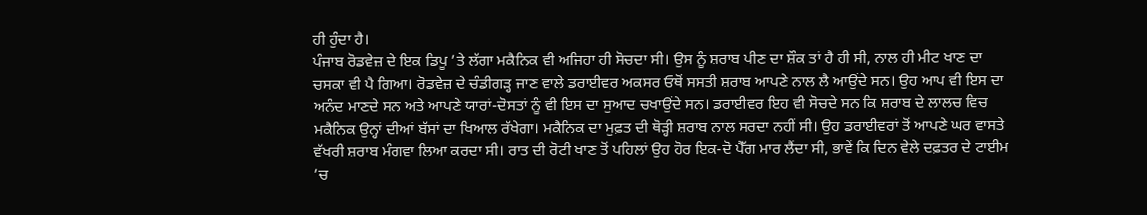ਹੀ ਹੁੰਦਾ ਹੈ।
ਪੰਜਾਬ ਰੋਡਵੇਜ਼ ਦੇ ਇਕ ਡਿਪੂ ’ਤੇ ਲੱਗਾ ਮਕੈਨਿਕ ਵੀ ਅਜਿਹਾ ਹੀ ਸੋਚਦਾ ਸੀ। ਉਸ ਨੂੰ ਸ਼ਰਾਬ ਪੀਣ ਦਾ ਸ਼ੌਕ ਤਾਂ ਹੈ ਹੀ ਸੀ, ਨਾਲ ਹੀ ਮੀਟ ਖਾਣ ਦਾ ਚਸਕਾ ਵੀ ਪੈ ਗਿਆ। ਰੋਡਵੇਜ਼ ਦੇ ਚੰਡੀਗੜ੍ਹ ਜਾਣ ਵਾਲੇ ਡਰਾਈਵਰ ਅਕਸਰ ਓਥੋਂ ਸਸਤੀ ਸ਼ਰਾਬ ਆਪਣੇ ਨਾਲ ਲੈ ਆਉਂਦੇ ਸਨ। ਉਹ ਆਪ ਵੀ ਇਸ ਦਾ ਅਨੰਦ ਮਾਣਦੇ ਸਨ ਅਤੇ ਆਪਣੇ ਯਾਰਾਂ-ਦੋਸਤਾਂ ਨੂੰ ਵੀ ਇਸ ਦਾ ਸੁਆਦ ਚਖਾਉਂਦੇ ਸਨ। ਡਰਾਈਵਰ ਇਹ ਵੀ ਸੋਚਦੇ ਸਨ ਕਿ ਸ਼ਰਾਬ ਦੇ ਲਾਲਚ ਵਿਚ ਮਕੈਨਿਕ ਉਨ੍ਹਾਂ ਦੀਆਂ ਬੱਸਾਂ ਦਾ ਖਿਆਲ ਰੱਖੇਗਾ। ਮਕੈਨਿਕ ਦਾ ਮੁਫ਼ਤ ਦੀ ਥੋੜ੍ਹੀ ਸ਼ਰਾਬ ਨਾਲ ਸਰਦਾ ਨਹੀਂ ਸੀ। ਉਹ ਡਰਾਈਵਰਾਂ ਤੋਂ ਆਪਣੇ ਘਰ ਵਾਸਤੇ ਵੱਖਰੀ ਸ਼ਰਾਬ ਮੰਗਵਾ ਲਿਆ ਕਰਦਾ ਸੀ। ਰਾਤ ਦੀ ਰੋਟੀ ਖਾਣ ਤੋਂ ਪਹਿਲਾਂ ਉਹ ਹੋਰ ਇਕ-ਦੋ ਪੈੱਗ ਮਾਰ ਲੈਂਦਾ ਸੀ, ਭਾਵੇਂ ਕਿ ਦਿਨ ਵੇਲੇ ਦਫ਼ਤਰ ਦੇ ਟਾਈਮ ’ਚ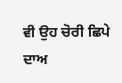ਵੀ ਉਹ ਚੋਰੀ ਛਿਪੇ ਦਾਅ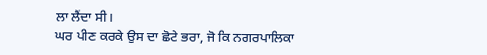ਲਾ ਲੈਂਦਾ ਸੀ।
ਘਰ ਪੀਣ ਕਰਕੇ ਉਸ ਦਾ ਛੋਟੇ ਭਰਾ, ਜੋ ਕਿ ਨਗਰਪਾਲਿਕਾ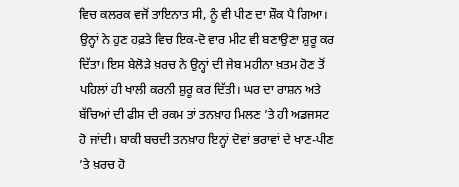ਵਿਚ ਕਲਰਕ ਵਜੋਂ ਤਾਇਨਾਤ ਸੀ, ਨੂੰ ਵੀ ਪੀਣ ਦਾ ਸ਼ੌਕ ਪੈ ਗਿਆ। ਉਨ੍ਹਾਂ ਨੇ ਹੁਣ ਹਫ਼ਤੇ ਵਿਚ ਇਕ-ਦੋ ਵਾਰ ਮੀਟ ਵੀ ਬਣਾਉਣਾ ਸ਼ੁਰੂ ਕਰ ਦਿੱਤਾ। ਇਸ ਬੇਲੋੜੇ ਖ਼ਰਚ ਨੇ ਉਨ੍ਹਾਂ ਦੀ ਜੇਬ ਮਹੀਨਾ ਖ਼ਤਮ ਹੋਣ ਤੋਂ ਪਹਿਲਾਂ ਹੀ ਖਾਲੀ ਕਰਨੀ ਸ਼ੁਰੂ ਕਰ ਦਿੱਤੀ। ਘਰ ਦਾ ਰਾਸ਼ਨ ਅਤੇ ਬੱਚਿਆਂ ਦੀ ਫੀਸ ਦੀ ਰਕਮ ਤਾਂ ਤਨਖ਼ਾਹ ਮਿਲਣ ’ਤੇ ਹੀ ਅਡਜਸਟ ਹੋ ਜਾਂਦੀ। ਬਾਕੀ ਬਚਦੀ ਤਨਖ਼ਾਹ ਇਨ੍ਹਾਂ ਦੋਵਾਂ ਭਰਾਵਾਂ ਦੇ ਖਾਣ-ਪੀਣ ’ਤੇ ਖ਼ਰਚ ਹੋ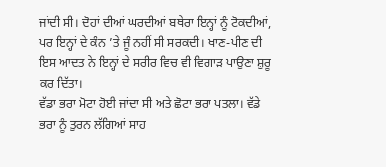ਜਾਂਦੀ ਸੀ। ਦੋਹਾਂ ਦੀਆਂ ਘਰਦੀਆਂ ਬਥੇਰਾ ਇਨ੍ਹਾਂ ਨੂੰ ਟੋਕਦੀਆਂ, ਪਰ ਇਨ੍ਹਾਂ ਦੇ ਕੰਨ ’ਤੇ ਜੂੰ ਨਹੀਂ ਸੀ ਸਰਕਦੀ। ਖਾਣ-ਪੀਣ ਦੀ ਇਸ ਆਦਤ ਨੇ ਇਨ੍ਹਾਂ ਦੇ ਸਰੀਰ ਵਿਚ ਵੀ ਵਿਗਾੜ ਪਾਉਣਾ ਸ਼ੁਰੂ ਕਰ ਦਿੱਤਾ।
ਵੱਡਾ ਭਰਾ ਮੋਟਾ ਹੋਈ ਜਾਂਦਾ ਸੀ ਅਤੇ ਛੋਟਾ ਭਰਾ ਪਤਲਾ। ਵੱਡੇ ਭਰਾ ਨੂੰ ਤੁਰਨ ਲੱਗਿਆਂ ਸਾਹ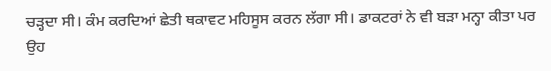ਚੜ੍ਹਦਾ ਸੀ। ਕੰਮ ਕਰਦਿਆਂ ਛੇਤੀ ਥਕਾਵਟ ਮਹਿਸੂਸ ਕਰਨ ਲੱਗਾ ਸੀ। ਡਾਕਟਰਾਂ ਨੇ ਵੀ ਬੜਾ ਮਨ੍ਹਾ ਕੀਤਾ ਪਰ ਉਹ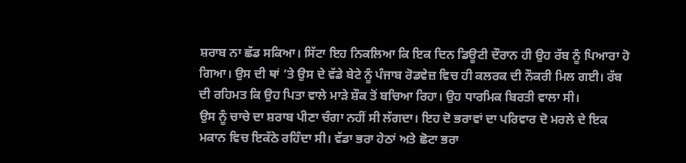ਸ਼ਰਾਬ ਨਾ ਛੱਡ ਸਕਿਆ। ਸਿੱਟਾ ਇਹ ਨਿਕਲਿਆ ਕਿ ਇਕ ਦਿਨ ਡਿਊਟੀ ਦੌਰਾਨ ਹੀ ਉਹ ਰੱਬ ਨੂੰ ਪਿਆਰਾ ਹੋ ਗਿਆ। ਉਸ ਦੀ ਥਾਂ ’ਤੇ ਉਸ ਦੇ ਵੱਡੇ ਬੇਟੇ ਨੂੰ ਪੰਜਾਬ ਰੋਡਵੇਜ਼ ਵਿਚ ਹੀ ਕਲਰਕ ਦੀ ਨੌਕਰੀ ਮਿਲ ਗਈ। ਰੱਬ ਦੀ ਰਹਿਮਤ ਕਿ ਉਹ ਪਿਤਾ ਵਾਲੇ ਮਾੜੇ ਸ਼ੌਕ ਤੋਂ ਬਚਿਆ ਰਿਹਾ। ਉਹ ਧਾਰਮਿਕ ਬਿਰਤੀ ਵਾਲਾ ਸੀ।
ਉਸ ਨੂੰ ਚਾਚੇ ਦਾ ਸ਼ਰਾਬ ਪੀਣਾ ਚੰਗਾ ਨਹੀਂ ਸੀ ਲੱਗਦਾ। ਇਹ ਦੋ ਭਰਾਵਾਂ ਦਾ ਪਰਿਵਾਰ ਦੋ ਮਰਲੇ ਦੇ ਇਕ ਮਕਾਨ ਵਿਚ ਇਕੱਠੇ ਰਹਿੰਦਾ ਸੀ। ਵੱਡਾ ਭਰਾ ਹੇਠਾਂ ਅਤੇ ਛੋਟਾ ਭਰਾ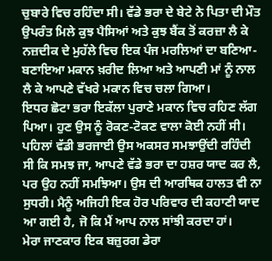ਚੁਬਾਰੇ ਵਿਚ ਰਹਿੰਦਾ ਸੀ। ਵੱਡੇ ਭਰਾ ਦੇ ਬੇਟੇ ਨੇ ਪਿਤਾ ਦੀ ਮੌਤ ਉਪਰੰਤ ਮਿਲੇ ਕੁਝ ਪੈਸਿਆਂ ਅਤੇ ਕੁਝ ਬੈਂਕ ਤੋਂ ਕਰਜ਼ਾ ਲੈ ਕੇ ਨਜ਼ਦੀਕ ਦੇ ਮੁਹੱਲੇ ਵਿਚ ਇਕ ਪੰਜ ਮਰਲਿਆਂ ਦਾ ਬਣਿਆ-ਬਣਾਇਆ ਮਕਾਨ ਖ਼ਰੀਦ ਲਿਆ ਅਤੇ ਆਪਣੀ ਮਾਂ ਨੂੰ ਨਾਲ ਲੈ ਕੇ ਆਪਣੇ ਵੱਖਰੇ ਮਕਾਨ ਵਿਚ ਚਲਾ ਗਿਆ।
ਇਧਰ ਛੋਟਾ ਭਰਾ ਇਕੱਲਾ ਪੁਰਾਣੇ ਮਕਾਨ ਵਿਚ ਰਹਿਣ ਲੱਗ ਪਿਆ। ਹੁਣ ਉਸ ਨੂੰ ਰੋਕਣ-ਟੋਕਣ ਵਾਲਾ ਕੋਈ ਨਹੀਂ ਸੀ। ਪਹਿਲਾਂ ਵੱਡੀ ਭਰਜਾਈ ਉਸ ਅਕਸਰ ਸਮਝਾਉਂਦੀ ਰਹਿੰਦੀ ਸੀ ਕਿ ਸਮਝ ਜਾ, ਆਪਣੇ ਵੱਡੇ ਭਰਾ ਦਾ ਹਸ਼ਰ ਯਾਦ ਕਰ ਲੈ, ਪਰ ਉਹ ਨਹੀਂ ਸਮਝਿਆ। ਉਸ ਦੀ ਆਰਥਿਕ ਹਾਲਤ ਵੀ ਨਾ ਸੁਧਰੀ। ਮੈਨੂੰ ਅਜਿਹੀ ਇਕ ਹੋਰ ਪਰਿਵਾਰ ਦੀ ਕਹਾਣੀ ਯਾਦ ਆ ਗਈ ਹੈ, ਜੋ ਕਿ ਮੈਂ ਆਪ ਨਾਲ ਸਾਂਝੀ ਕਰਦਾ ਹਾਂ।
ਮੇਰਾ ਜਾਣਕਾਰ ਇਕ ਬਜ਼ੁਰਗ ਡੇਰਾ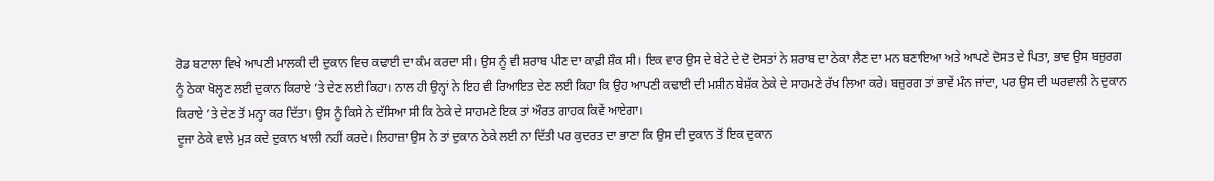ਰੋਡ ਬਟਾਲਾ ਵਿਖੇ ਆਪਣੀ ਮਾਲਕੀ ਦੀ ਦੁਕਾਨ ਵਿਚ ਕਢਾਈ ਦਾ ਕੰਮ ਕਰਦਾ ਸੀ। ਉਸ ਨੂੰ ਵੀ ਸ਼ਰਾਬ ਪੀਣ ਦਾ ਕਾਫ਼ੀ ਸ਼ੌਕ ਸੀ। ਇਕ ਵਾਰ ਉਸ ਦੇ ਬੇਟੇ ਦੇ ਦੋ ਦੋਸਤਾਂ ਨੇ ਸ਼ਰਾਬ ਦਾ ਠੇਕਾ ਲੈਣ ਦਾ ਮਨ ਬਣਾਇਆ ਅਤੇ ਆਪਣੇ ਦੋਸਤ ਦੇ ਪਿਤਾ, ਭਾਵ ਉਸ ਬਜ਼ੁਰਗ ਨੂੰ ਠੇਕਾ ਖੋਲ੍ਹਣ ਲਈ ਦੁਕਾਨ ਕਿਰਾਏ ’ਤੇ ਦੇਣ ਲਈ ਕਿਹਾ। ਨਾਲ ਹੀ ਉਨ੍ਹਾਂ ਨੇ ਇਹ ਵੀ ਰਿਆਇਤ ਦੇਣ ਲਈ ਕਿਹਾ ਕਿ ਉਹ ਆਪਣੀ ਕਢਾਈ ਦੀ ਮਸ਼ੀਨ ਬੇਸ਼ੱਕ ਠੇਕੇ ਦੇ ਸਾਹਮਣੇ ਰੱਖ ਲਿਆ ਕਰੇ। ਬਜ਼ੁਰਗ ਤਾਂ ਭਾਵੇਂ ਮੰਨ ਜਾਂਦਾ, ਪਰ ਉਸ ਦੀ ਘਰਵਾਲੀ ਨੇ ਦੁਕਾਨ ਕਿਰਾਏ ’ਤੇ ਦੇਣ ਤੋਂ ਮਨ੍ਹਾ ਕਰ ਦਿੱਤਾ। ਉਸ ਨੂੰ ਕਿਸੇ ਨੇ ਦੱਸਿਆ ਸੀ ਕਿ ਠੇਕੇ ਦੇ ਸਾਹਮਣੇ ਇਕ ਤਾਂ ਔਰਤ ਗਾਹਕ ਕਿਵੇਂ ਆਏਗਾ।
ਦੂਜਾ ਠੇਕੇ ਵਾਲੇ ਮੁੜ ਕਦੇ ਦੁਕਾਨ ਖਾਲੀ ਨਹੀਂ ਕਰਦੇ। ਲਿਹਾਜ਼ਾ ਉਸ ਨੇ ਤਾਂ ਦੁਕਾਨ ਠੇਕੇ ਲਈ ਨਾ ਦਿੱਤੀ ਪਰ ਕੁਦਰਤ ਦਾ ਭਾਣਾ ਕਿ ਉਸ ਦੀ ਦੁਕਾਨ ਤੋਂ ਇਕ ਦੁਕਾਨ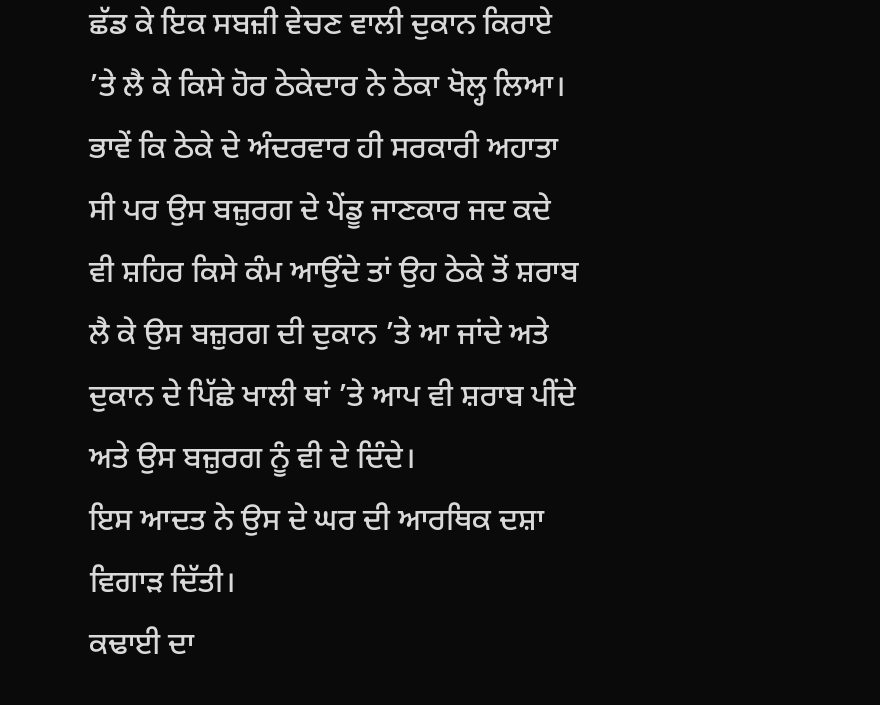ਛੱਡ ਕੇ ਇਕ ਸਬਜ਼ੀ ਵੇਚਣ ਵਾਲੀ ਦੁਕਾਨ ਕਿਰਾਏ ’ਤੇ ਲੈ ਕੇ ਕਿਸੇ ਹੋਰ ਠੇਕੇਦਾਰ ਨੇ ਠੇਕਾ ਖੋਲ੍ਹ ਲਿਆ। ਭਾਵੇਂ ਕਿ ਠੇਕੇ ਦੇ ਅੰਦਰਵਾਰ ਹੀ ਸਰਕਾਰੀ ਅਹਾਤਾ ਸੀ ਪਰ ਉਸ ਬਜ਼ੁਰਗ ਦੇ ਪੇਂਡੂ ਜਾਣਕਾਰ ਜਦ ਕਦੇ ਵੀ ਸ਼ਹਿਰ ਕਿਸੇ ਕੰਮ ਆਉਂਦੇ ਤਾਂ ਉਹ ਠੇਕੇ ਤੋਂ ਸ਼ਰਾਬ ਲੈ ਕੇ ਉਸ ਬਜ਼ੁਰਗ ਦੀ ਦੁਕਾਨ ’ਤੇ ਆ ਜਾਂਦੇ ਅਤੇ ਦੁਕਾਨ ਦੇ ਪਿੱਛੇ ਖਾਲੀ ਥਾਂ ’ਤੇ ਆਪ ਵੀ ਸ਼ਰਾਬ ਪੀਂਦੇ ਅਤੇ ਉਸ ਬਜ਼ੁਰਗ ਨੂੰ ਵੀ ਦੇ ਦਿੰਦੇ।
ਇਸ ਆਦਤ ਨੇ ਉਸ ਦੇ ਘਰ ਦੀ ਆਰਥਿਕ ਦਸ਼ਾ ਵਿਗਾੜ ਦਿੱਤੀ।
ਕਢਾਈ ਦਾ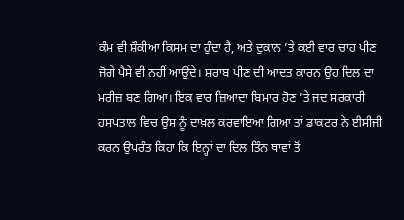ਕੰਮ ਵੀ ਸ਼ੌਕੀਆ ਕਿਸਮ ਦਾ ਹੁੰਦਾ ਹੈ, ਅਤੇ ਦੁਕਾਨ ’ਤੇ ਕਈ ਵਾਰ ਚਾਹ ਪੀਣ ਜੋਗੇ ਪੈਸੇ ਵੀ ਨਹੀਂ ਆਉਂਦੇ। ਸ਼ਰਾਬ ਪੀਣ ਦੀ ਆਦਤ ਕਾਰਨ ਉਹ ਦਿਲ ਦਾ ਮਰੀਜ਼ ਬਣ ਗਿਆ। ਇਕ ਵਾਰ ਜ਼ਿਆਦਾ ਬਿਮਾਰ ਹੋਣ ’ਤੇ ਜਦ ਸਰਕਾਰੀ ਹਸਪਤਾਲ ਵਿਚ ਉਸ ਨੂੰ ਦਾਖ਼ਲ ਕਰਵਾਇਆ ਗਿਆ ਤਾਂ ਡਾਕਟਰ ਨੇ ਈਸੀਜੀ ਕਰਨ ਉਪਰੰਤ ਕਿਹਾ ਕਿ ਇਨ੍ਹਾਂ ਦਾ ਦਿਲ ਤਿੰਨ ਥਾਵਾਂ ਤੋਂ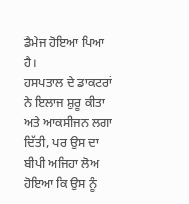ਡੈਮੇਜ ਹੋਇਆ ਪਿਆ ਹੈ।
ਹਸਪਤਾਲ ਦੇ ਡਾਕਟਰਾਂ ਨੇ ਇਲਾਜ ਸ਼ੁਰੂ ਕੀਤਾ ਅਤੇ ਆਕਸੀਜਨ ਲਗਾ ਦਿੱਤੀ, ਪਰ ਉਸ ਦਾ ਬੀਪੀ ਅਜਿਹਾ ਲੋਅ ਹੋਇਆ ਕਿ ਉਸ ਨੂੰ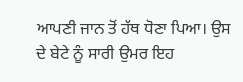ਆਪਣੀ ਜਾਨ ਤੋਂ ਹੱਥ ਧੋਣਾ ਪਿਆ। ਉਸ ਦੇ ਬੇਟੇ ਨੂੰ ਸਾਰੀ ਉਮਰ ਇਹ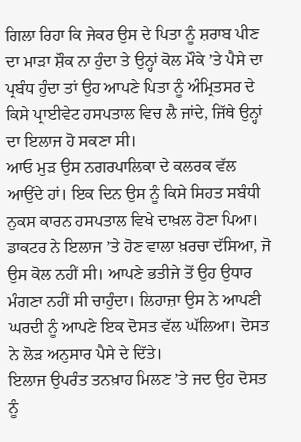ਗਿਲਾ ਰਿਹਾ ਕਿ ਜੇਕਰ ਉਸ ਦੇ ਪਿਤਾ ਨੂੰ ਸ਼ਰਾਬ ਪੀਣ ਦਾ ਮਾੜਾ ਸ਼ੌਕ ਨਾ ਹੁੰਦਾ ਤੇ ਉਨ੍ਹਾਂ ਕੋਲ ਮੌਕੇ ’ਤੇ ਪੈਸੇ ਦਾ ਪ੍ਰਬੰਧ ਹੁੰਦਾ ਤਾਂ ਉਹ ਆਪਣੇ ਪਿਤਾ ਨੂੰ ਅੰਮ੍ਰਿਤਸਰ ਦੇ ਕਿਸੇ ਪ੍ਰਾਈਵੇਟ ਹਸਪਤਾਲ ਵਿਚ ਲੈ ਜਾਂਦੇ, ਜਿੱਥੇ ਉਨ੍ਹਾਂ ਦਾ ਇਲਾਜ ਹੋ ਸਕਣਾ ਸੀ।
ਆਓ ਮੁੜ ਉਸ ਨਗਰਪਾਲਿਕਾ ਦੇ ਕਲਰਕ ਵੱਲ ਆਉਂਦੇ ਹਾਂ। ਇਕ ਦਿਨ ਉਸ ਨੂੰ ਕਿਸੇ ਸਿਹਤ ਸਬੰਧੀ ਨੁਕਸ ਕਾਰਨ ਹਸਪਤਾਲ ਵਿਖੇ ਦਾਖ਼ਲ ਹੋਣਾ ਪਿਆ। ਡਾਕਟਰ ਨੇ ਇਲਾਜ ’ਤੇ ਹੋਣ ਵਾਲਾ ਖ਼ਰਚਾ ਦੱਸਿਆ, ਜੋ ਉਸ ਕੋਲ ਨਹੀਂ ਸੀ। ਆਪਣੇ ਭਤੀਜੇ ਤੋਂ ਉਹ ਉਧਾਰ ਮੰਗਣਾ ਨਹੀਂ ਸੀ ਚਾਹੁੰਦਾ। ਲਿਹਾਜ਼ਾ ਉਸ ਨੇ ਆਪਣੀ ਘਰਦੀ ਨੂੰ ਆਪਣੇ ਇਕ ਦੋਸਤ ਵੱਲ ਘੱਲਿਆ। ਦੋਸਤ ਨੇ ਲੋੜ ਅਨੁਸਾਰ ਪੈਸੇ ਦੇ ਦਿੱਤੇ।
ਇਲਾਜ ਉਪਰੰਤ ਤਨਖ਼ਾਹ ਮਿਲਣ ’ਤੇ ਜਦ ਉਹ ਦੋਸਤ ਨੂੰ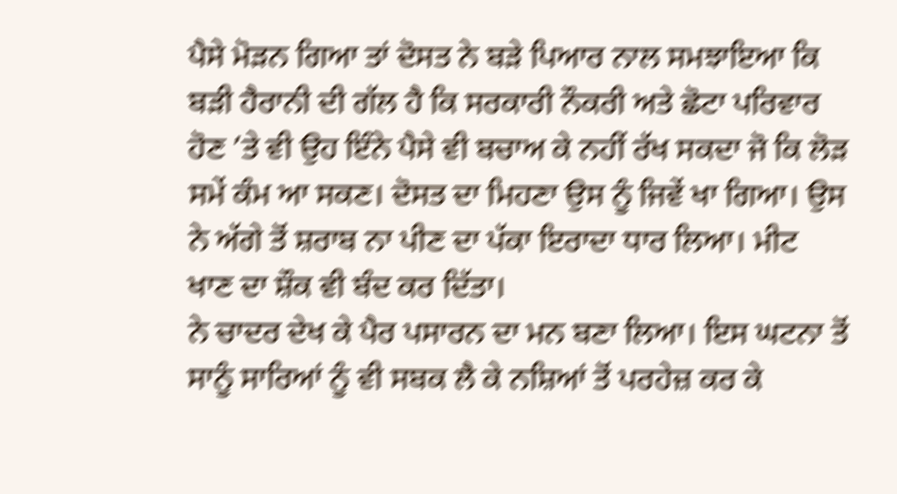ਪੈਸੇ ਮੋੜਨ ਗਿਆ ਤਾਂ ਦੋਸਤ ਨੇ ਬੜੇ ਪਿਆਰ ਨਾਲ ਸਮਝਾਇਆ ਕਿ ਬੜੀ ਹੈਰਾਨੀ ਦੀ ਗੱਲ ਹੈ ਕਿ ਸਰਕਾਰੀ ਨੌਕਰੀ ਅਤੇ ਛੋਟਾ ਪਰਿਵਾਰ ਹੋਣ ’ਤੇ ਵੀ ਉਹ ਇੰਨੇ ਪੈਸੇ ਵੀ ਬਚਾਅ ਕੇ ਨਹੀਂ ਰੱਖ ਸਕਦਾ ਜੋ ਕਿ ਲੋੜ ਸਮੇਂ ਕੰਮ ਆ ਸਕਣ। ਦੋਸਤ ਦਾ ਮਿਹਣਾ ਉਸ ਨੂੰ ਜਿਵੇਂ ਖਾ ਗਿਆ। ਉਸ ਨੇ ਅੱਗੇ ਤੋਂ ਸ਼ਰਾਬ ਨਾ ਪੀਣ ਦਾ ਪੱਕਾ ਇਰਾਦਾ ਧਾਰ ਲਿਆ। ਮੀਟ ਖਾਣ ਦਾ ਸ਼ੌਕ ਵੀ ਬੰਦ ਕਰ ਦਿੱਤਾ।
ਨੇ ਚਾਦਰ ਦੇਖ ਕੇ ਪੈਰ ਪਸਾਰਨ ਦਾ ਮਨ ਬਣਾ ਲਿਆ। ਇਸ ਘਟਨਾ ਤੋਂ ਸਾਨੂੰ ਸਾਰਿਆਂ ਨੂੰ ਵੀ ਸਬਕ ਲੈ ਕੇ ਨਸ਼ਿਆਂ ਤੋਂ ਪਰਹੇਜ਼ ਕਰ ਕੇ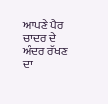ਆਪਣੇ ਪੈਰ ਚਾਦਰ ਦੇ ਅੰਦਰ ਰੱਖਣ ਦਾ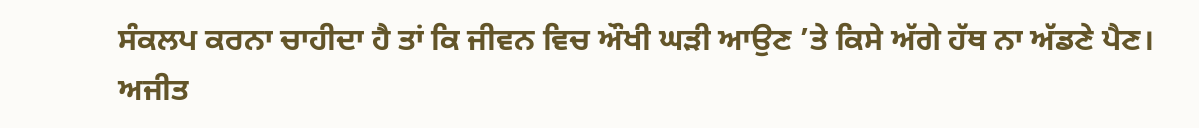ਸੰਕਲਪ ਕਰਨਾ ਚਾਹੀਦਾ ਹੈ ਤਾਂ ਕਿ ਜੀਵਨ ਵਿਚ ਔਖੀ ਘੜੀ ਆਉਣ ’ਤੇ ਕਿਸੇ ਅੱਗੇ ਹੱਥ ਨਾ ਅੱਡਣੇ ਪੈਣ।
ਅਜੀਤ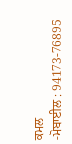ਕਮਲ
-ਮੋਬਾਈਲ : 94173-76895